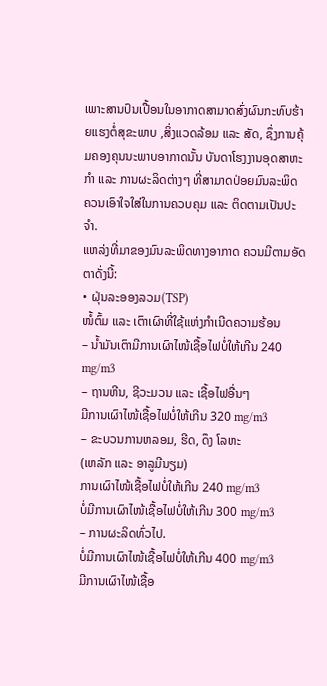ເພາະສານປົນເປື້ອນໃນອາກາດສາມາດສົ່ງຜົນກະທົບຮ້າຍແຮງຕໍ່ສຸຂະພາບ ,ສິ່ງແວດລ້ອມ ແລະ ສັດ, ຊຶ່ງການຄຸ້ມຄອງຄຸນນະພາບອາກາດນັ້ນ ບັນດາໂຮງງານອຸດສາຫະກຳ ແລະ ການຜະລິດຕ່າງໆ ທີ່ສາມາດປ່ອຍມົນລະພິດ ຄວນເອົາໃຈໃສ່ໃນການຄວບຄຸມ ແລະ ຕິດຕາມເປັນປະຈໍາ.
ແຫລ່ງທີ່ມາຂອງມົນລະພິດທາງອາກາດ ຄວນມີຕາມອັດຕາດັ່ງນີ້:
• ຝຸ່ນລະອອງລວມ(TSP)
ໜໍ້ຕົ້ມ ແລະ ເຕົາເຜົາທີ່ໃຊ້ແຫ່ງກຳເນີດຄວາມຮ້ອນ
– ນໍ້າມັນເຕົາມີການເຜົາໄໜ້ເຊື້ອໄຟບໍ່ໃຫ້ເກີນ 240 mg/m3
– ຖານຫີນ, ຊີວະມວນ ແລະ ເຊື້ອໄຟອື່ນໆ
ມີການເຜົາໄໜ້ເຊື້ອໄຟບໍ່ໃຫ້ເກີນ 320 mg/m3
– ຂະບວນການຫລອມ, ຮີດ, ດຶງ ໂລຫະ
(ເຫລັກ ແລະ ອາລູມີນຽມ)
ການເຜົາໄໜ້ເຊື້ອໄຟບໍ່ໃຫ້ເກີນ 240 mg/m3
ບໍ່ມີການເຜົາໄໜ້ເຊື້ອໄຟບໍ່ໃຫ້ເກີນ 300 mg/m3
– ການຜະລິດທົ່ວໄປ.
ບໍ່ມີການເຜົາໄໜ້ເຊື້ອໄຟບໍ່ໃຫ້ເກີນ 400 mg/m3
ມີການເຜົາໄໜ້ເຊື້ອ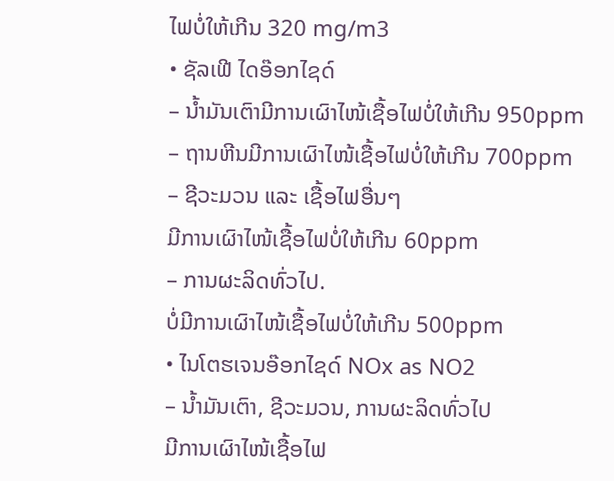ໄຟບໍ່ໃຫ້ເກີນ 320 mg/m3
• ຊັລເຟີ ໄດອ໊ອກໄຊດ໌
– ນໍ້າມັນເຕົາມີການເຜົາໄໜ້ເຊື້ອໄຟບໍ່ໃຫ້ເກີນ 950ppm
– ຖານຫີນມີການເຜົາໄໜ້ເຊື້ອໄຟບໍ່ໃຫ້ເກີນ 700ppm
– ຊີວະມວນ ແລະ ເຊື້ອໄຟອື່ນໆ
ມີການເຜົາໄໜ້ເຊື້ອໄຟບໍ່ໃຫ້ເກີນ 60ppm
– ການຜະລິດທົ່ວໄປ.
ບໍ່ມີການເຜົາໄໜ້ເຊື້ອໄຟບໍ່ໃຫ້ເກີນ 500ppm
• ໄນໂຕຮເຈນອ໊ອກໄຊດ໌ NOx as NO2
– ນໍ້າມັນເຕົາ, ຊີວະມວນ, ການຜະລິດທົ່ວໄປ
ມີການເຜົາໄໜ້ເຊື້ອໄຟ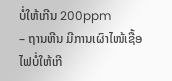ບໍ່ໃຫ້ເກີນ 200ppm
– ຖານຫີນ ມີການເຜົາໄໜ້ເຊື້ອໄຟບໍ່ໃຫ້ເກີ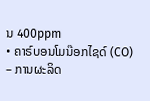ນ 400ppm
• ຄາຣ໌ບອນໂມນ໊ອກໄຊດ໌ (CO)
– ການຜະລິດ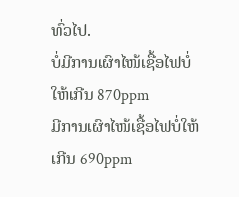ທົ່ວໄປ.
ບໍ່ມີການເຜົາໄໜ້ເຊື້ອໄຟບໍ່ໃຫ້ເກີນ 870ppm
ມີການເຜົາໄໜ້ເຊື້ອໄຟບໍ່ໃຫ້ເກີນ 690ppm